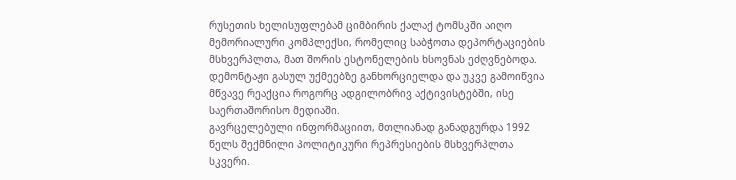რუსეთის ხელისუფლებამ ციმბირის ქალაქ ტომსკში აიღო მემორიალური კომპლექსი, რომელიც საბჭოთა დეპორტაციების მსხვერპლთა, მათ შორის ესტონელების ხსოვნას ეძღვნებოდა. დემონტაჟი გასულ უქმეებზე განხორციელდა და უკვე გამოიწვია მწვავე რეაქცია როგორც ადგილობრივ აქტივისტებში, ისე საერთაშორისო მედიაში.
გავრცელებული ინფორმაციით, მთლიანად განადგურდა 1992 წელს შექმნილი პოლიტიკური რეპრესიების მსხვერპლთა სკვერი.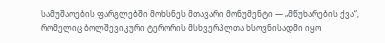სამუშაოების ფარგლებში მოხსნეს მთავარი მონუმენტი — „მწუხარების ქვა“, რომელიც ბოლშევიკური ტერორის მსხვერპლთა ხსოვნისადმი იყო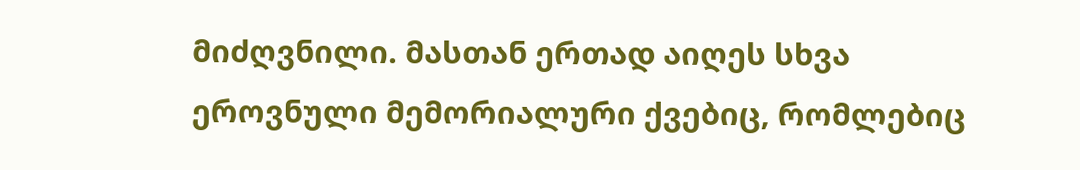მიძღვნილი. მასთან ერთად აიღეს სხვა ეროვნული მემორიალური ქვებიც, რომლებიც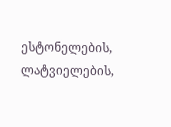ესტონელების, ლატვიელების,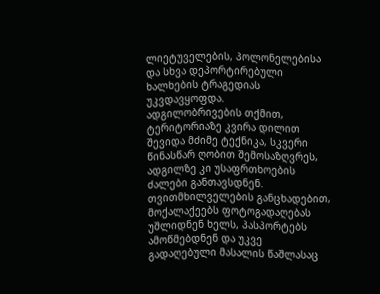ლიეტუველების, პოლონელებისა და სხვა დეპორტირებული ხალხების ტრაგედიას უკვდავყოფდა.
ადგილობრივების თქმით, ტერიტორიაზე კვირა დილით შევიდა მძიმე ტექნიკა, სკვერი წინასწარ ღობით შემოსაზღვრეს, ადგილზე კი უსაფრთხოების ძალები განთავსდნენ. თვითმხილველების განცხადებით, მოქალაქეებს ფოტოგადაღებას უშლიდნენ ხელს, პასპორტებს ამოწმებდნენ და უკვე გადაღებული მასალის წაშლასაც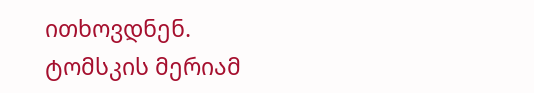ითხოვდნენ.
ტომსკის მერიამ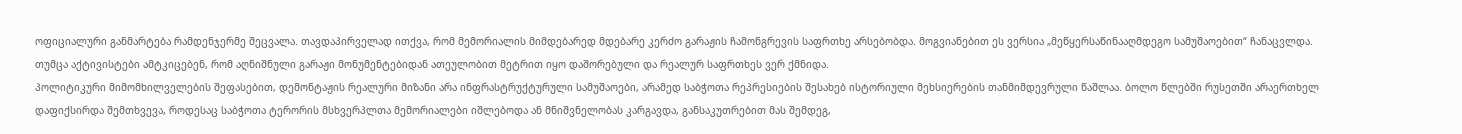ოფიციალური განმარტება რამდენჯერმე შეცვალა. თავდაპირველად ითქვა, რომ მემორიალის მიმდებარედ მდებარე კერძო გარაჟის ჩამონგრევის საფრთხე არსებობდა. მოგვიანებით ეს ვერსია „მეწყერსაწინააღმდეგო სამუშაოებით“ ჩანაცვლდა. თუმცა აქტივისტები ამტკიცებენ, რომ აღნიშნული გარაჟი მონუმენტებიდან ათეულობით მეტრით იყო დაშორებული და რეალურ საფრთხეს ვერ ქმნიდა.
პოლიტიკური მიმომხილველების შეფასებით, დემონტაჟის რეალური მიზანი არა ინფრასტრუქტურული სამუშაოები, არამედ საბჭოთა რეპრესიების შესახებ ისტორიული მეხსიერების თანმიმდევრული წაშლაა. ბოლო წლებში რუსეთში არაერთხელ დაფიქსირდა შემთხვევა, როდესაც საბჭოთა ტერორის მსხვერპლთა მემორიალები იშლებოდა ან მნიშვნელობას კარგავდა, განსაკუთრებით მას შემდეგ,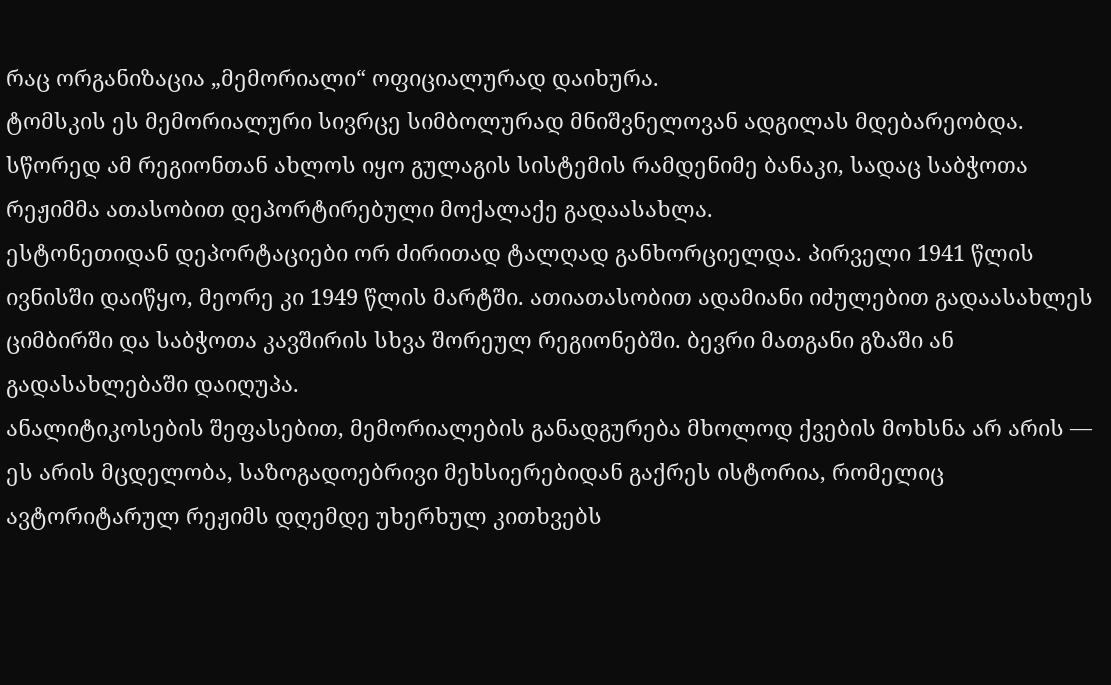რაც ორგანიზაცია „მემორიალი“ ოფიციალურად დაიხურა.
ტომსკის ეს მემორიალური სივრცე სიმბოლურად მნიშვნელოვან ადგილას მდებარეობდა. სწორედ ამ რეგიონთან ახლოს იყო გულაგის სისტემის რამდენიმე ბანაკი, სადაც საბჭოთა რეჟიმმა ათასობით დეპორტირებული მოქალაქე გადაასახლა.
ესტონეთიდან დეპორტაციები ორ ძირითად ტალღად განხორციელდა. პირველი 1941 წლის ივნისში დაიწყო, მეორე კი 1949 წლის მარტში. ათიათასობით ადამიანი იძულებით გადაასახლეს ციმბირში და საბჭოთა კავშირის სხვა შორეულ რეგიონებში. ბევრი მათგანი გზაში ან გადასახლებაში დაიღუპა.
ანალიტიკოსების შეფასებით, მემორიალების განადგურება მხოლოდ ქვების მოხსნა არ არის — ეს არის მცდელობა, საზოგადოებრივი მეხსიერებიდან გაქრეს ისტორია, რომელიც ავტორიტარულ რეჟიმს დღემდე უხერხულ კითხვებს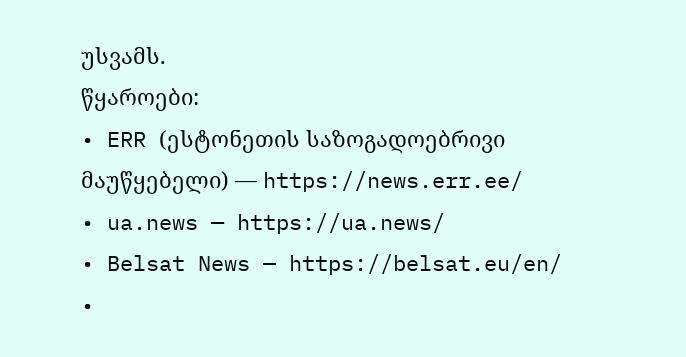უსვამს.
წყაროები:
• ERR (ესტონეთის საზოგადოებრივი მაუწყებელი) — https://news.err.ee/
• ua.news — https://ua.news/
• Belsat News — https://belsat.eu/en/
•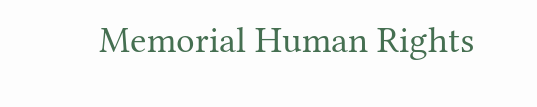Memorial Human Rights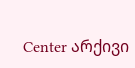Center არქივი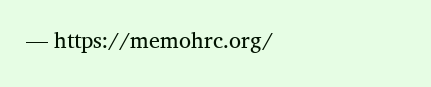— https://memohrc.org/